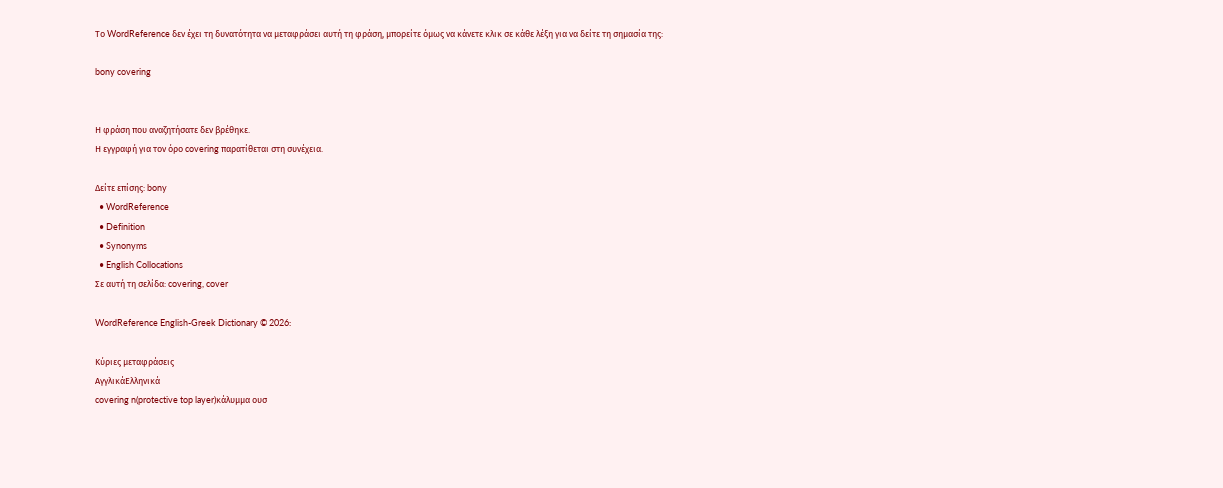Το WordReference δεν έχει τη δυνατότητα να μεταφράσει αυτή τη φράση, μπορείτε όμως να κάνετε κλικ σε κάθε λέξη για να δείτε τη σημασία της:

bony covering


Η φράση που αναζητήσατε δεν βρέθηκε.
Η εγγραφή για τον όρο covering παρατίθεται στη συνέχεια.

Δείτε επίσης: bony
  • WordReference
  • Definition
  • Synonyms
  • English Collocations
Σε αυτή τη σελίδα: covering, cover

WordReference English-Greek Dictionary © 2026:

Κύριες μεταφράσεις
ΑγγλικάΕλληνικά
covering n(protective top layer)κάλυμμα ουσ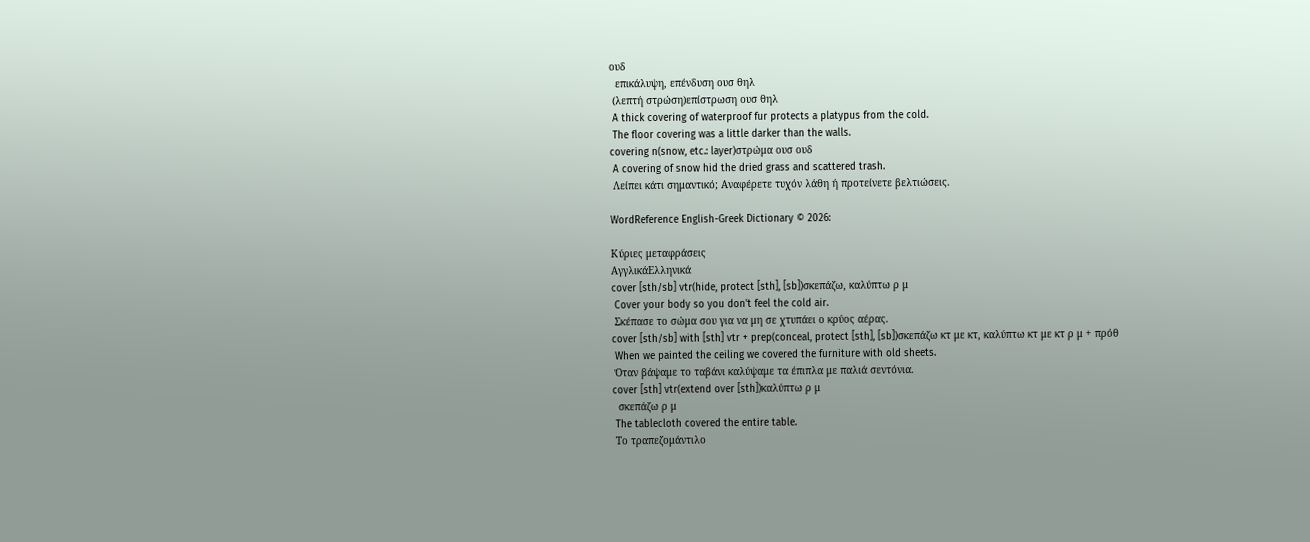ουδ
  επικάλυψη, επένδυση ουσ θηλ
 (λεπτή στρώση)επίστρωση ουσ θηλ
 A thick covering of waterproof fur protects a platypus from the cold.
 The floor covering was a little darker than the walls.
covering n(snow, etc.: layer)στρώμα ουσ ουδ
 A covering of snow hid the dried grass and scattered trash.
 Λείπει κάτι σημαντικό; Αναφέρετε τυχόν λάθη ή προτείνετε βελτιώσεις.

WordReference English-Greek Dictionary © 2026:

Κύριες μεταφράσεις
ΑγγλικάΕλληνικά
cover [sth/sb] vtr(hide, protect [sth], [sb])σκεπάζω, καλύπτω ρ μ
 Cover your body so you don't feel the cold air.
 Σκέπασε το σώμα σου για να μη σε χτυπάει ο κρύος αέρας.
cover [sth/sb] with [sth] vtr + prep(conceal, protect [sth], [sb])σκεπάζω κτ με κτ, καλύπτω κτ με κτ ρ μ + πρόθ
 When we painted the ceiling we covered the furniture with old sheets.
 Όταν βάψαμε το ταβάνι καλύψαμε τα έπιπλα με παλιά σεντόνια.
cover [sth] vtr(extend over [sth])καλύπτω ρ μ
  σκεπάζω ρ μ
 The tablecloth covered the entire table.
 Το τραπεζομάντιλο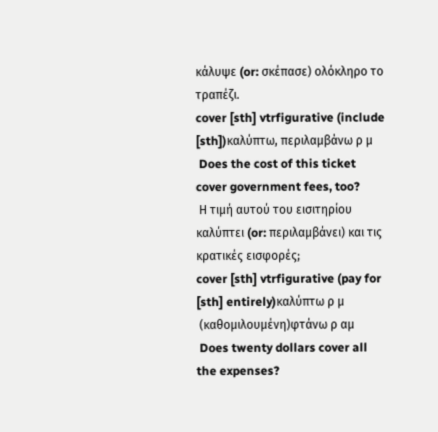κάλυψε (or: σκέπασε) ολόκληρο το τραπέζι.
cover [sth] vtrfigurative (include [sth])καλύπτω, περιλαμβάνω ρ μ
 Does the cost of this ticket cover government fees, too?
 Η τιμή αυτού του εισιτηρίου καλύπτει (or: περιλαμβάνει) και τις κρατικές εισφορές;
cover [sth] vtrfigurative (pay for [sth] entirely)καλύπτω ρ μ
 (καθομιλουμένη)φτάνω ρ αμ
 Does twenty dollars cover all the expenses?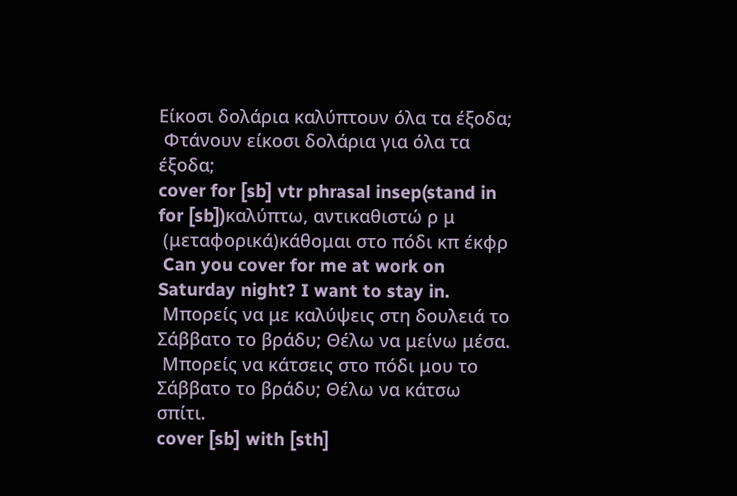Είκοσι δολάρια καλύπτουν όλα τα έξοδα;
 Φτάνουν είκοσι δολάρια για όλα τα έξοδα;
cover for [sb] vtr phrasal insep(stand in for [sb])καλύπτω, αντικαθιστώ ρ μ
 (μεταφορικά)κάθομαι στο πόδι κπ έκφρ
 Can you cover for me at work on Saturday night? I want to stay in.
 Μπορείς να με καλύψεις στη δουλειά το Σάββατο το βράδυ; Θέλω να μείνω μέσα.
 Μπορείς να κάτσεις στο πόδι μου το Σάββατο το βράδυ; Θέλω να κάτσω σπίτι.
cover [sb] with [sth]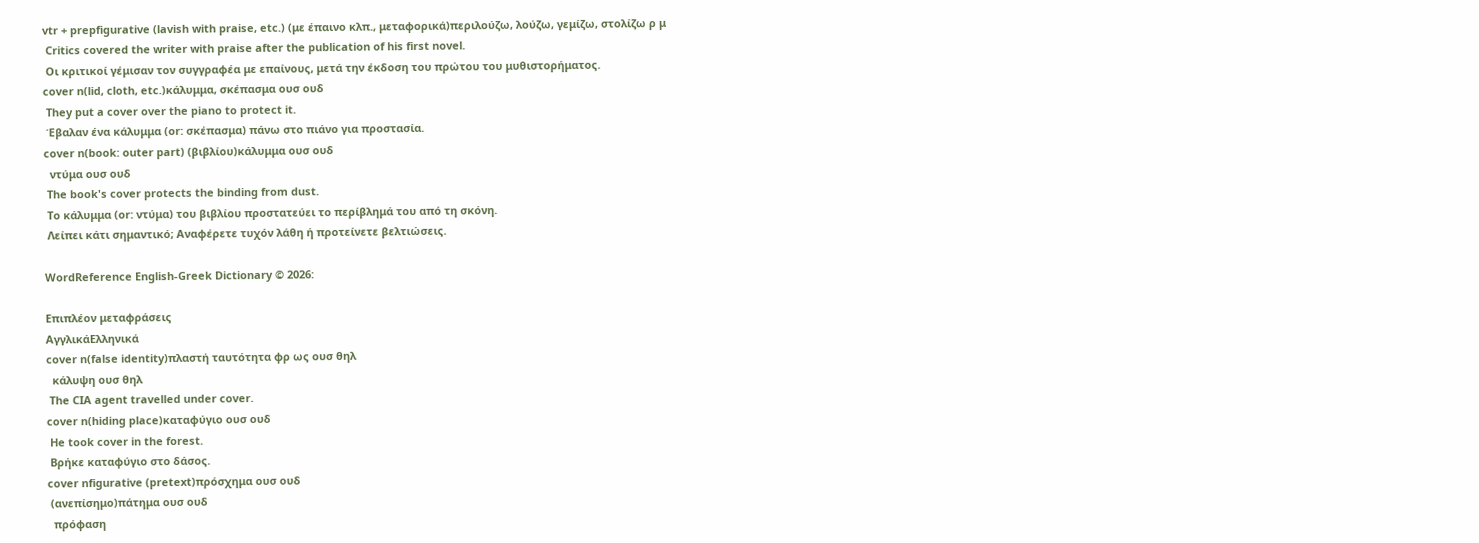vtr + prepfigurative (lavish with praise, etc.) (με έπαινο κλπ., μεταφορικά)περιλούζω, λούζω, γεμίζω, στολίζω ρ μ
 Critics covered the writer with praise after the publication of his first novel.
 Οι κριτικοί γέμισαν τον συγγραφέα με επαίνους, μετά την έκδοση του πρώτου του μυθιστορήματος.
cover n(lid, cloth, etc.)κάλυμμα, σκέπασμα ουσ ουδ
 They put a cover over the piano to protect it.
 Έβαλαν ένα κάλυμμα (or: σκέπασμα) πάνω στο πιάνο για προστασία.
cover n(book: outer part) (βιβλίου)κάλυμμα ουσ ουδ
  ντύμα ουσ ουδ
 The book's cover protects the binding from dust.
 Το κάλυμμα (or: ντύμα) του βιβλίου προστατεύει το περίβλημά του από τη σκόνη.
 Λείπει κάτι σημαντικό; Αναφέρετε τυχόν λάθη ή προτείνετε βελτιώσεις.

WordReference English-Greek Dictionary © 2026:

Επιπλέον μεταφράσεις
ΑγγλικάΕλληνικά
cover n(false identity)πλαστή ταυτότητα φρ ως ουσ θηλ
  κάλυψη ουσ θηλ
 The CIA agent travelled under cover.
cover n(hiding place)καταφύγιο ουσ ουδ
 He took cover in the forest.
 Βρήκε καταφύγιο στο δάσος.
cover nfigurative (pretext)πρόσχημα ουσ ουδ
 (ανεπίσημο)πάτημα ουσ ουδ
  πρόφαση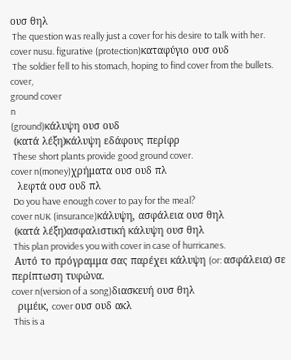ουσ θηλ
 The question was really just a cover for his desire to talk with her.
cover nusu. figurative (protection)καταφύγιο ουσ ουδ
 The soldier fell to his stomach, hoping to find cover from the bullets.
cover,
ground cover
n
(ground)κάλυψη ουσ ουδ
 (κατά λέξη)κάλυψη εδάφους περίφρ
 These short plants provide good ground cover.
cover n(money)χρήματα ουσ ουδ πλ
  λεφτά ουσ ουδ πλ
 Do you have enough cover to pay for the meal?
cover nUK (insurance)κάλυψη, ασφάλεια ουσ θηλ
 (κατά λέξη)ασφαλιστική κάλυψη ουσ θηλ
 This plan provides you with cover in case of hurricanes.
 Αυτό το πρόγραμμα σας παρέχει κάλυψη (or: ασφάλεια) σε περίπτωση τυφώνα.
cover n(version of a song)διασκευή ουσ θηλ
  ριμέικ, cover ουσ ουδ ακλ
 This is a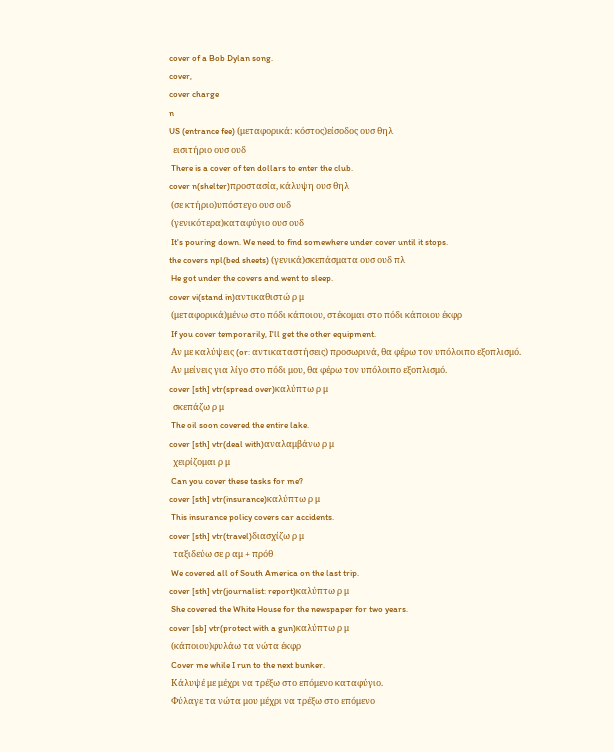cover of a Bob Dylan song.
cover,
cover charge
n
US (entrance fee) (μεταφορικά: κόστος)είσοδος ουσ θηλ
  εισιτήριο ουσ ουδ
 There is a cover of ten dollars to enter the club.
cover n(shelter)προστασία, κάλυψη ουσ θηλ
 (σε κτήριο)υπόστεγο ουσ ουδ
 (γενικότερα)καταφύγιο ουσ ουδ
 It's pouring down. We need to find somewhere under cover until it stops.
the covers npl(bed sheets) (γενικά)σκεπάσματα ουσ ουδ πλ
 He got under the covers and went to sleep.
cover vi(stand in)αντικαθιστώ ρ μ
 (μεταφορικά)μένω στο πόδι κάποιου, στέκομαι στο πόδι κάποιου έκφρ
 If you cover temporarily, I'll get the other equipment.
 Αν με καλύψεις (or: αντικαταστήσεις) προσωρινά, θα φέρω τον υπόλοιπο εξοπλισμό.
 Αν μείνεις για λίγο στο πόδι μου, θα φέρω τον υπόλοιπο εξοπλισμό.
cover [sth] vtr(spread over)καλύπτω ρ μ
  σκεπάζω ρ μ
 The oil soon covered the entire lake.
cover [sth] vtr(deal with)αναλαμβάνω ρ μ
  χειρίζομαι ρ μ
 Can you cover these tasks for me?
cover [sth] vtr(insurance)καλύπτω ρ μ
 This insurance policy covers car accidents.
cover [sth] vtr(travel)διασχίζω ρ μ
  ταξιδεύω σε ρ αμ + πρόθ
 We covered all of South America on the last trip.
cover [sth] vtr(journalist: report)καλύπτω ρ μ
 She covered the White House for the newspaper for two years.
cover [sb] vtr(protect with a gun)καλύπτω ρ μ
 (κάποιου)φυλάω τα νώτα έκφρ
 Cover me while I run to the next bunker.
 Κάλυψέ με μέχρι να τρέξω στο επόμενο καταφύγιο.
 Φύλαγε τα νώτα μου μέχρι να τρέξω στο επόμενο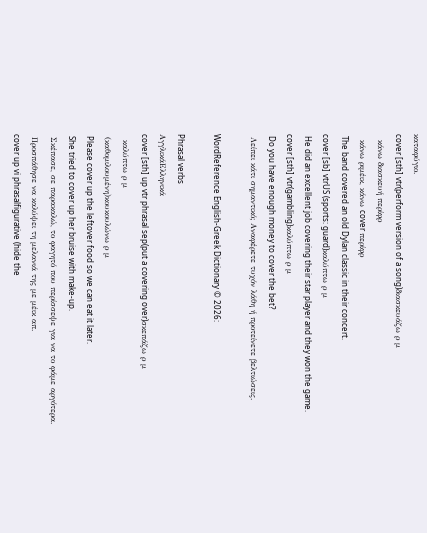καταφύγιο.
cover [sth] vtr(perform version of a song)διασκευάζω ρ μ
  κάνω διασκευή περίφρ
  κάνω ριμέικ, κάνω cover περίφρ
 The band covered an old Dylan classic in their concert.
cover [sb] vtrUS (sports: guard)καλύπτω ρ μ
 He did an excellent job covering their star player and they won the game.
cover [sth] vtr(gambling)καλύπτω ρ μ
 Do you have enough money to cover the bet?
 Λείπει κάτι σημαντικό; Αναφέρετε τυχόν λάθη ή προτείνετε βελτιώσεις.

WordReference English-Greek Dictionary © 2026:

Phrasal verbs
ΑγγλικάΕλληνικά
cover [sth] up vtr phrasal sep(put a covering over)σκεπάζω ρ μ
  καλύπτω ρ μ
 (καθομιλουμένη)κουκουλώνω ρ μ
 Please cover up the leftover food so we can eat it later.
 She tried to cover up her bruise with make-up.
 Σκέπασε, σε παρακαλώ, το φαγητό που περίσσεψε για να το φάμε αργότερα.
 Προσπάθησε να καλύψει τη μελανιά της με μέικ απ.
cover up vi phrasalfigurative (hide the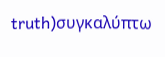truth)συγκαλύπτω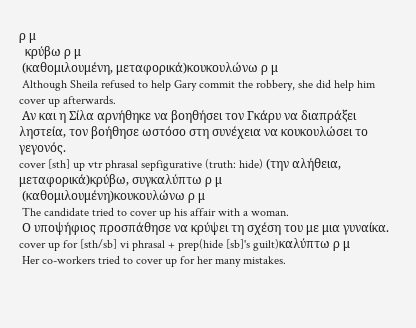ρ μ
  κρύβω ρ μ
 (καθομιλουμένη, μεταφορικά)κουκουλώνω ρ μ
 Although Sheila refused to help Gary commit the robbery, she did help him cover up afterwards.
 Αν και η Σίλα αρνήθηκε να βοηθήσει τον Γκάρυ να διαπράξει ληστεία, τον βοήθησε ωστόσο στη συνέχεια να κουκουλώσει το γεγονός.
cover [sth] up vtr phrasal sepfigurative (truth: hide) (την αλήθεια, μεταφορικά)κρύβω, συγκαλύπτω ρ μ
 (καθομιλουμένη)κουκουλώνω ρ μ
 The candidate tried to cover up his affair with a woman.
 Ο υποψήφιος προσπάθησε να κρύψει τη σχέση του με μια γυναίκα.
cover up for [sth/sb] vi phrasal + prep(hide [sb]'s guilt)καλύπτω ρ μ
 Her co-workers tried to cover up for her many mistakes.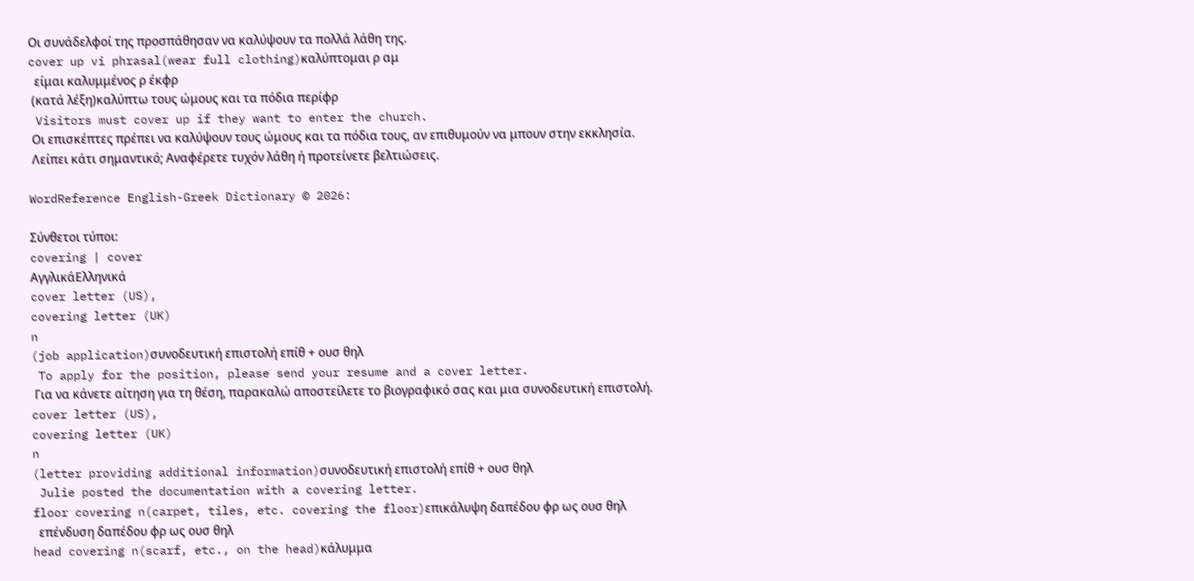Οι συνάδελφοί της προσπάθησαν να καλύψουν τα πολλά λάθη της.
cover up vi phrasal(wear full clothing)καλύπτομαι ρ αμ
  είμαι καλυμμένος ρ έκφρ
 (κατά λέξη)καλύπτω τους ώμους και τα πόδια περίφρ
 Visitors must cover up if they want to enter the church.
 Οι επισκέπτες πρέπει να καλύψουν τους ώμους και τα πόδια τους, αν επιθυμούν να μπουν στην εκκλησία.
 Λείπει κάτι σημαντικό; Αναφέρετε τυχόν λάθη ή προτείνετε βελτιώσεις.

WordReference English-Greek Dictionary © 2026:

Σύνθετοι τύποι:
covering | cover
ΑγγλικάΕλληνικά
cover letter (US),
covering letter (UK)
n
(job application)συνοδευτική επιστολή επίθ + ουσ θηλ
 To apply for the position, please send your resume and a cover letter.
 Για να κάνετε αίτηση για τη θέση, παρακαλώ αποστείλετε το βιογραφικό σας και μια συνοδευτική επιστολή.
cover letter (US),
covering letter (UK)
n
(letter providing additional information)συνοδευτική επιστολή επίθ + ουσ θηλ
 Julie posted the documentation with a covering letter.
floor covering n(carpet, tiles, etc. covering the floor)επικάλυψη δαπέδου φρ ως ουσ θηλ
  επένδυση δαπέδου φρ ως ουσ θηλ
head covering n(scarf, etc., on the head)κάλυμμα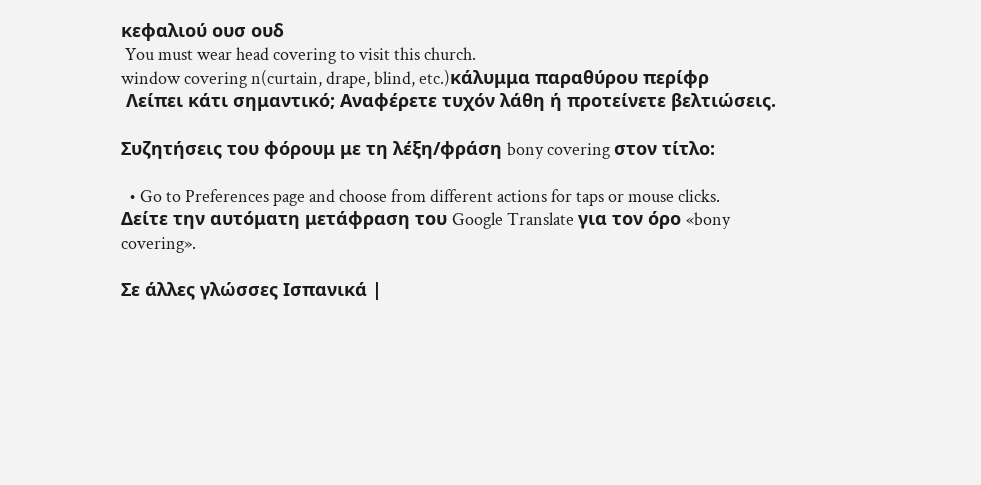κεφαλιού ουσ ουδ
 You must wear head covering to visit this church.
window covering n(curtain, drape, blind, etc.)κάλυμμα παραθύρου περίφρ
 Λείπει κάτι σημαντικό; Αναφέρετε τυχόν λάθη ή προτείνετε βελτιώσεις.

Συζητήσεις του φόρουμ με τη λέξη/φράση bony covering στον τίτλο:

  • Go to Preferences page and choose from different actions for taps or mouse clicks.
Δείτε την αυτόματη μετάφραση του Google Translate για τον όρο «bony covering».

Σε άλλες γλώσσες Ισπανικά |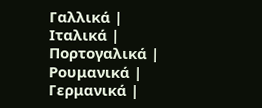Γαλλικά | Ιταλικά | Πορτογαλικά | Ρουμανικά | Γερμανικά |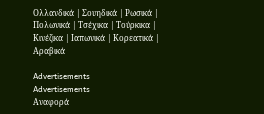Ολλανδικά | Σουηδικά | Ρωσικά | Πολωνικά | Τσέχικα | Τούρκικα | Κινέζικα | Ιαπωνικά | Κορεατικά | Αραβικά

Advertisements
Advertisements
Αναφορά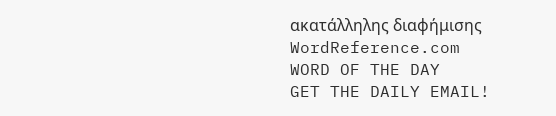ακατάλληλης διαφήμισης
WordReference.com
WORD OF THE DAY
GET THE DAILY EMAIL!